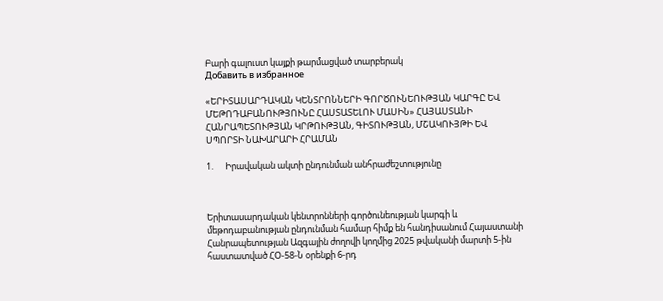Բարի գալուստ կայքի թարմացված տարբերակ
Добавить в избранное

«ԵՐԻՏԱՍԱՐԴԱԿԱՆ ԿԵՆՏՐՈՆՆԵՐԻ ԳՈՐԾՈՒՆԵՈՒԹՅԱՆ ԿԱՐԳԸ ԵՎ ՄԵԹՈԴԱԲԱՆՈՒԹՅՈՒՆԸ ՀԱՍՏԱՏԵԼՈՒ ՄԱՍԻՆ» ՀԱՅԱՍՏԱՆԻ ՀԱՆՐԱՊԵՏՈՒԹՅԱՆ ԿՐԹՈՒԹՅԱՆ, ԳԻՏՈՒԹՅԱՆ, ՄՇԱԿՈՒՅԹԻ ԵՎ ՍՊՈՐՏԻ ՆԱԽԱՐԱՐԻ ՀՐԱՄԱՆ

1.      Իրավական ակտի ընդունման անհրաժեշտությունը



Երիտասարդական կենտրոնների գործունեության կարգի և մեթոդաբանության ընդունման համար հիմք են հանդիսանում Հայաստանի Հանրապետության Ազգային ժողովի կողմից 2025 թվականի մարտի 5-ին հաստատված ՀՕ-58-Ն օրենքի 6-րդ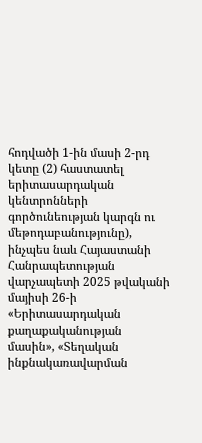հոդվածի 1-ին մասի 2-րդ կետը (2) հաստատել երիտասարդական կենտրոնների գործունեության կարգն ու մեթոդաբանությունը), ինչպես նաև Հայաստանի Հանրապետության վարչապետի 2025 թվականի մայիսի 26-ի «Երիտասարդական քաղաքականության մասին», «Տեղական ինքնակառավարման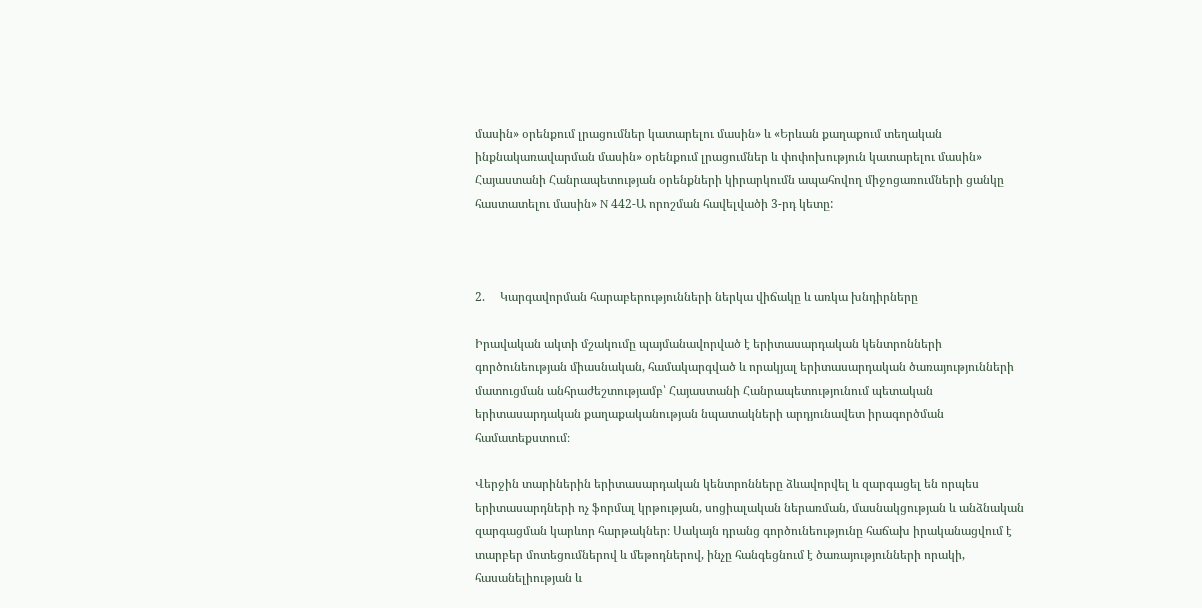մասին» օրենքում լրացումներ կատարելու մասին» և «Երևան քաղաքում տեղական ինքնակառավարման մասին» օրենքում լրացումներ և փոփոխություն կատարելու մասին» Հայաստանի Հանրապետության օրենքների կիրարկումն ապահովող միջոցառումների ցանկը հաստատելու մասին» N 442-Ա որոշման հավելվածի 3-րդ կետը:



2.     Կարգավորման հարաբերությունների ներկա վիճակը և առկա խնդիրները

Իրավական ակտի մշակումը պայմանավորված է երիտասարդական կենտրոնների գործունեության միասնական, համակարգված և որակյալ երիտասարդական ծառայությունների մատուցման անհրաժեշտությամբ՝ Հայաստանի Հանրապետությունում պետական երիտասարդական քաղաքականության նպատակների արդյունավետ իրագործման համատեքստում։

Վերջին տարիներին երիտասարդական կենտրոնները ձևավորվել և զարգացել են որպես երիտասարդների ոչ ֆորմալ կրթության, սոցիալական ներառման, մասնակցության և անձնական զարգացման կարևոր հարթակներ։ Սակայն դրանց գործունեությունը հաճախ իրականացվում է տարբեր մոտեցումներով և մեթոդներով, ինչը հանգեցնում է ծառայությունների որակի, հասանելիության և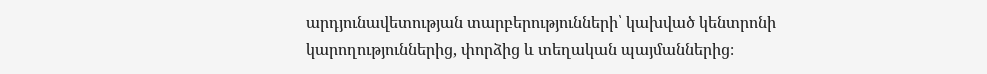արդյունավետության տարբերությունների՝ կախված կենտրոնի կարողություններից, փորձից և տեղական պայմաններից։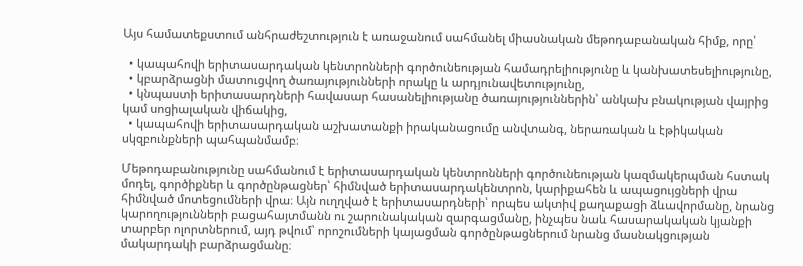Այս համատեքստում անհրաժեշտություն է առաջանում սահմանել միասնական մեթոդաբանական հիմք, որը՝

  • կապահովի երիտասարդական կենտրոնների գործունեության համադրելիությունը և կանխատեսելիությունը,
  • կբարձրացնի մատուցվող ծառայությունների որակը և արդյունավետությունը,
  • կնպաստի երիտասարդների հավասար հասանելիությանը ծառայություններին՝ անկախ բնակության վայրից կամ սոցիալական վիճակից,
  • կապահովի երիտասարդական աշխատանքի իրականացումը անվտանգ, ներառական և էթիկական սկզբունքների պահպանմամբ։

Մեթոդաբանությունը սահմանում է երիտասարդական կենտրոնների գործունեության կազմակերպման հստակ մոդել, գործիքներ և գործընթացներ՝ հիմնված երիտասարդակենտրոն, կարիքահեն և ապացույցների վրա հիմնված մոտեցումների վրա։ Այն ուղղված է երիտասարդների՝ որպես ակտիվ քաղաքացի ձևավորմանը, նրանց կարողությունների բացահայտմանն ու շարունակական զարգացմանը, ինչպես նաև հասարակական կյանքի տարբեր ոլորտներում, այդ թվում՝ որոշումների կայացման գործընթացներում նրանց մասնակցության մակարդակի բարձրացմանը։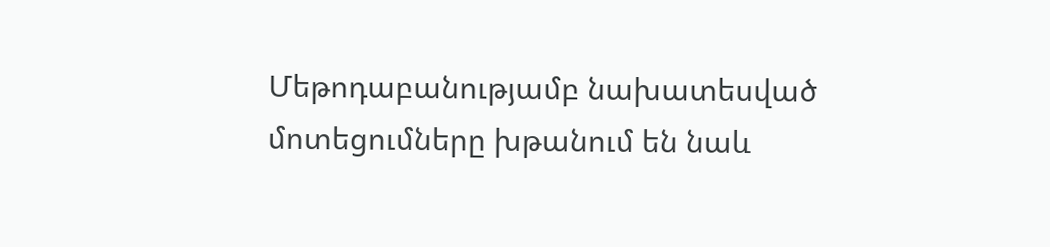Մեթոդաբանությամբ նախատեսված մոտեցումները խթանում են նաև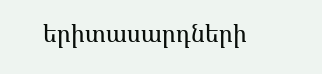երիտասարդների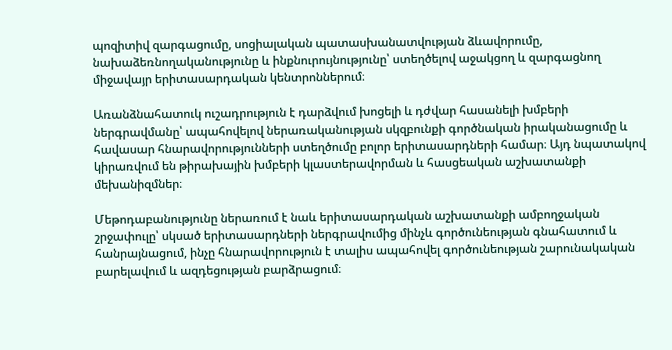պոզիտիվ զարգացումը, սոցիալական պատասխանատվության ձևավորումը, նախաձեռնողականությունը և ինքնուրույնությունը՝ ստեղծելով աջակցող և զարգացնող միջավայր երիտասարդական կենտրոններում։

Առանձնահատուկ ուշադրություն է դարձվում խոցելի և դժվար հասանելի խմբերի ներգրավմանը՝ ապահովելով ներառականության սկզբունքի գործնական իրականացումը և հավասար հնարավորությունների ստեղծումը բոլոր երիտասարդների համար։ Այդ նպատակով կիրառվում են թիրախային խմբերի կլաստերավորման և հասցեական աշխատանքի մեխանիզմներ։

Մեթոդաբանությունը ներառում է նաև երիտասարդական աշխատանքի ամբողջական շրջափուլը՝ սկսած երիտասարդների ներգրավումից մինչև գործունեության գնահատում և հանրայնացում, ինչը հնարավորություն է տալիս ապահովել գործունեության շարունակական բարելավում և ազդեցության բարձրացում։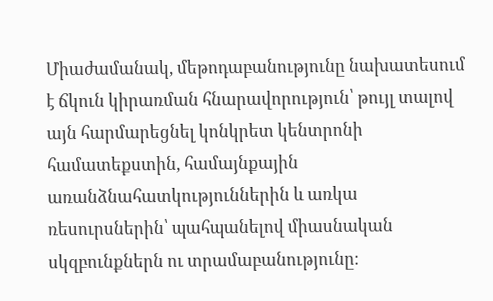Միաժամանակ, մեթոդաբանությունը նախատեսում է ճկուն կիրառման հնարավորություն՝ թույլ տալով այն հարմարեցնել կոնկրետ կենտրոնի համատեքստին, համայնքային առանձնահատկություններին և առկա ռեսուրսներին՝ պահպանելով միասնական սկզբունքներն ու տրամաբանությունը։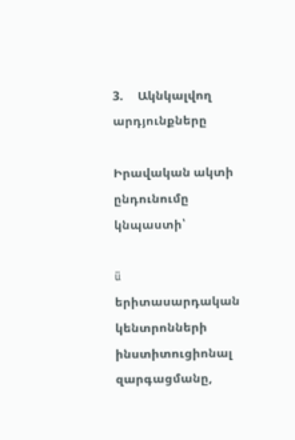3.     Ակնկալվող արդյունքները

Իրավական ակտի ընդունումը կնպաստի՝

ü  երիտասարդական կենտրոնների ինստիտուցիոնալ զարգացմանը,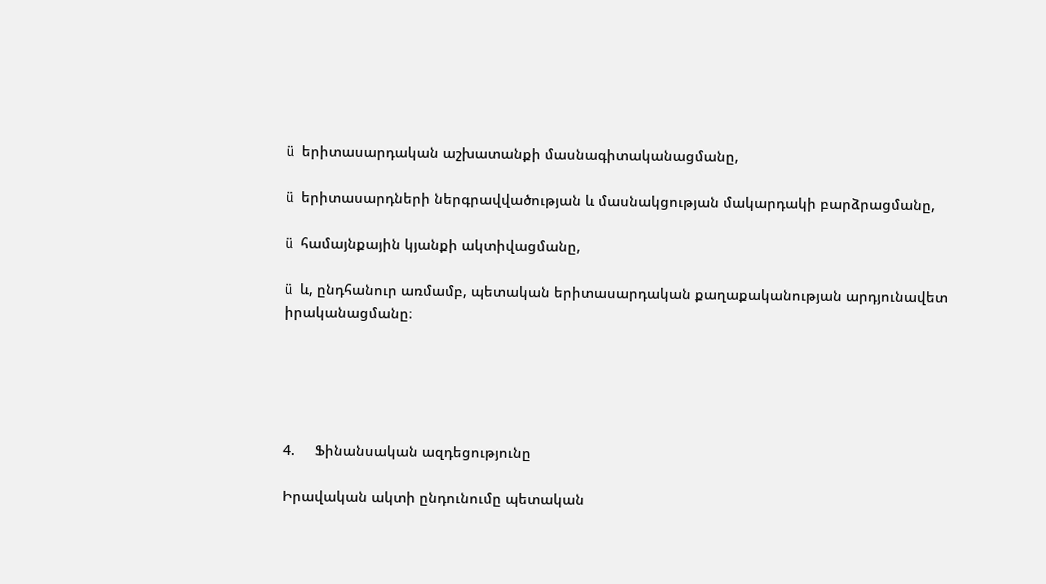ü  երիտասարդական աշխատանքի մասնագիտականացմանը,

ü  երիտասարդների ներգրավվածության և մասնակցության մակարդակի բարձրացմանը,

ü  համայնքային կյանքի ակտիվացմանը,

ü  և, ընդհանուր առմամբ, պետական երիտասարդական քաղաքականության արդյունավետ իրականացմանը։





4.     Ֆինանսական ազդեցությունը

Իրավական ակտի ընդունումը պետական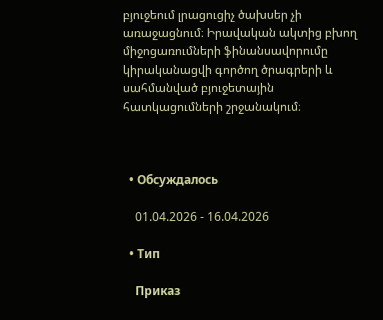բյուջեում լրացուցիչ ծախսեր չի առաջացնում։ Իրավական ակտից բխող միջոցառումների ֆինանսավորումը կիրականացվի գործող ծրագրերի և սահմանված բյուջետային հատկացումների շրջանակում։



  • Обсуждалось

    01.04.2026 - 16.04.2026

  • Тип

    Приказ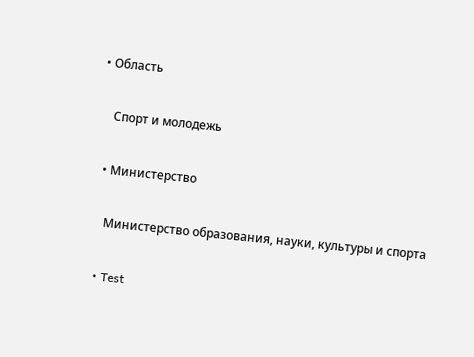• Область

    Спорт и молодежь

  • Министерство

    Министерство образования, науки, культуры и спорта

  • Test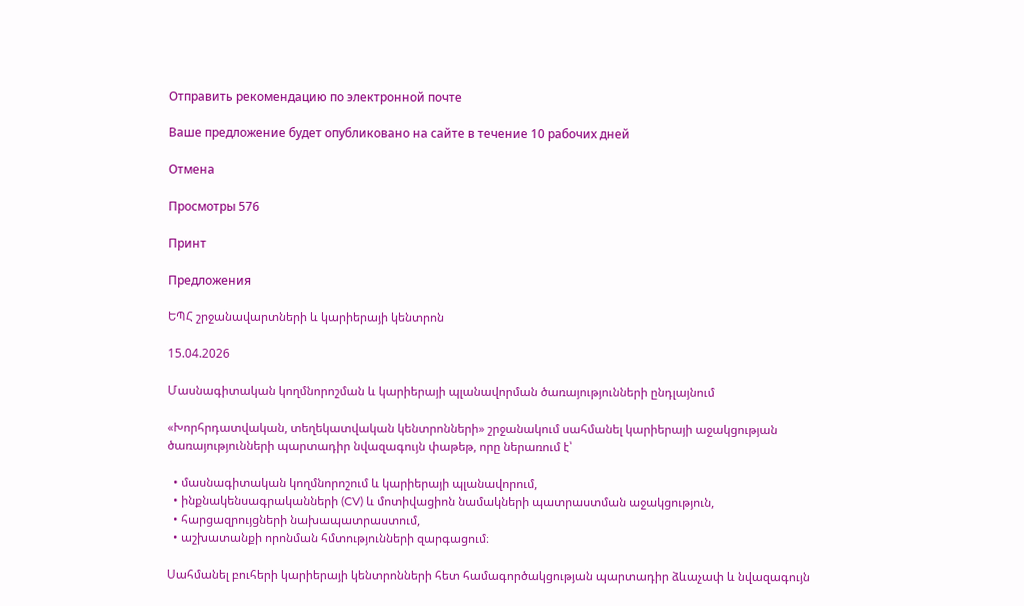Отправить рекомендацию по электронной почте

Ваше предложение будет опубликовано на сайте в течение 10 рабочих дней

Отмена

Просмотры 576

Принт

Предложения

ԵՊՀ շրջանավարտների և կարիերայի կենտրոն

15.04.2026

Մասնագիտական կողմնորոշման և կարիերայի պլանավորման ծառայությունների ընդլայնում

«Խորհրդատվական, տեղեկատվական կենտրոնների» շրջանակում սահմանել կարիերայի աջակցության ծառայությունների պարտադիր նվազագույն փաթեթ, որը ներառում է՝

  • մասնագիտական կողմնորոշում և կարիերայի պլանավորում,
  • ինքնակենսագրականների (CV) և մոտիվացիոն նամակների պատրաստման աջակցություն,
  • հարցազրույցների նախապատրաստում,
  • աշխատանքի որոնման հմտությունների զարգացում։

Սահմանել բուհերի կարիերայի կենտրոնների հետ համագործակցության պարտադիր ձևաչափ և նվազագույն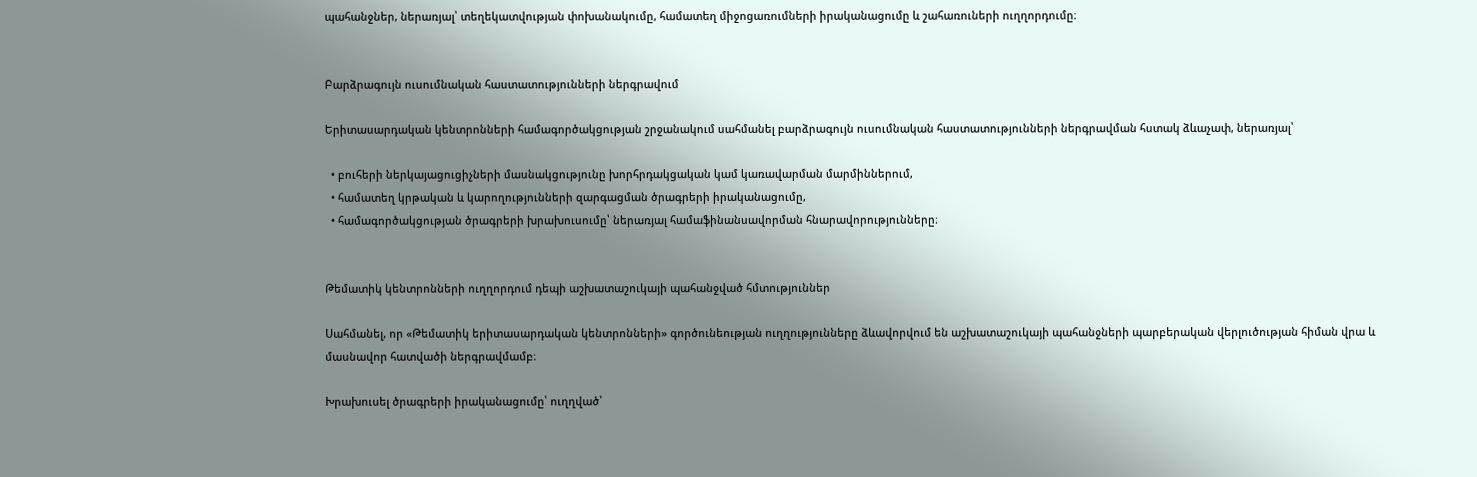պահանջներ, ներառյալ՝ տեղեկատվության փոխանակումը, համատեղ միջոցառումների իրականացումը և շահառուների ուղղորդումը։


Բարձրագույն ուսումնական հաստատությունների ներգրավում

Երիտասարդական կենտրոնների համագործակցության շրջանակում սահմանել բարձրագույն ուսումնական հաստատությունների ներգրավման հստակ ձևաչափ, ներառյալ՝

  • բուհերի ներկայացուցիչների մասնակցությունը խորհրդակցական կամ կառավարման մարմիններում,
  • համատեղ կրթական և կարողությունների զարգացման ծրագրերի իրականացումը,
  • համագործակցության ծրագրերի խրախուսումը՝ ներառյալ համաֆինանսավորման հնարավորությունները։


Թեմատիկ կենտրոնների ուղղորդում դեպի աշխատաշուկայի պահանջված հմտություններ

Սահմանել, որ «Թեմատիկ երիտասարդական կենտրոնների» գործունեության ուղղությունները ձևավորվում են աշխատաշուկայի պահանջների պարբերական վերլուծության հիման վրա և մասնավոր հատվածի ներգրավմամբ։

Խրախուսել ծրագրերի իրականացումը՝ ուղղված՝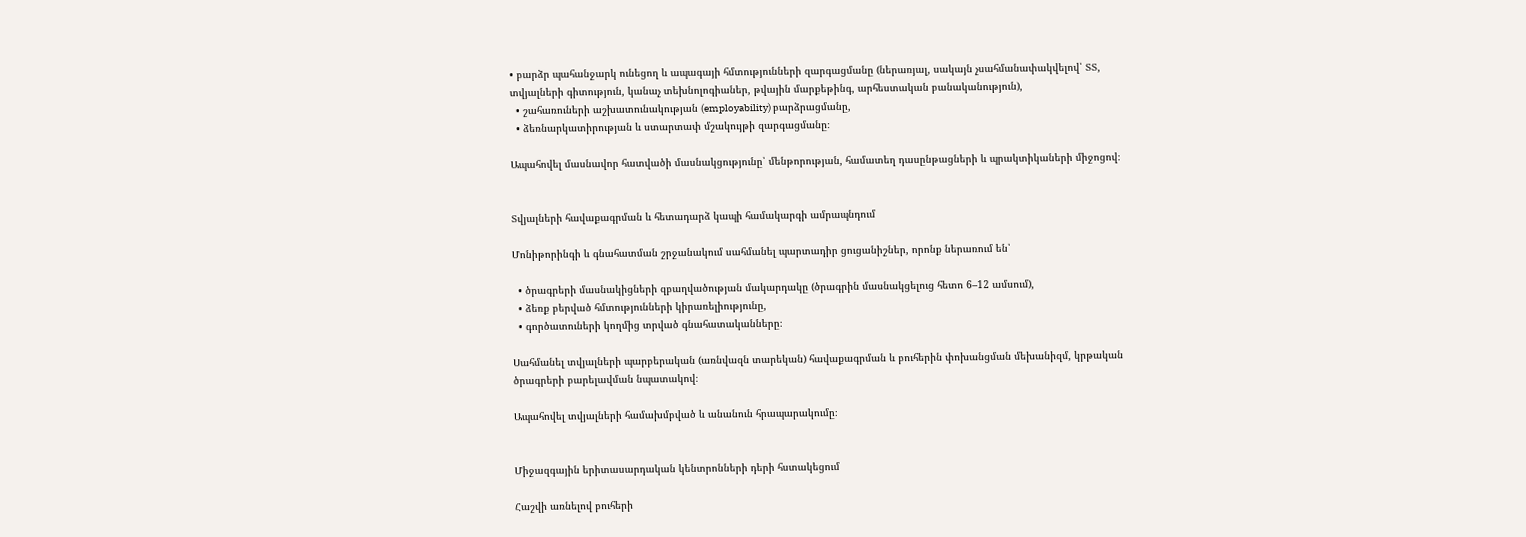• բարձր պահանջարկ ունեցող և ապագայի հմտությունների զարգացմանը (ներառյալ, սակայն չսահմանափակվելով՝ ՏՏ, տվյալների գիտություն, կանաչ տեխնոլոգիաներ, թվային մարքեթինգ, արհեստական բանականություն),
  • շահառուների աշխատունակության (employability) բարձրացմանը,
  • ձեռնարկատիրության և ստարտափ մշակույթի զարգացմանը։

Ապահովել մասնավոր հատվածի մասնակցությունը՝ մենթորության, համատեղ դասընթացների և պրակտիկաների միջոցով։


Տվյալների հավաքագրման և հետադարձ կապի համակարգի ամրապնդում

Մոնիթորինգի և գնահատման շրջանակում սահմանել պարտադիր ցուցանիշներ, որոնք ներառում են՝

  • ծրագրերի մասնակիցների զբաղվածության մակարդակը (ծրագրին մասնակցելուց հետո 6–12 ամսում),
  • ձեռք բերված հմտությունների կիրառելիությունը,
  • գործատուների կողմից տրված գնահատականները։

Սահմանել տվյալների պարբերական (առնվազն տարեկան) հավաքագրման և բուհերին փոխանցման մեխանիզմ, կրթական ծրագրերի բարելավման նպատակով։

Ապահովել տվյալների համախմբված և անանուն հրապարակումը։


Միջազգային երիտասարդական կենտրոնների դերի հստակեցում

Հաշվի առնելով բուհերի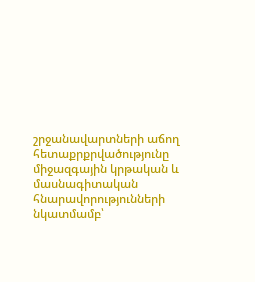շրջանավարտների աճող հետաքրքրվածությունը միջազգային կրթական և մասնագիտական հնարավորությունների նկատմամբ՝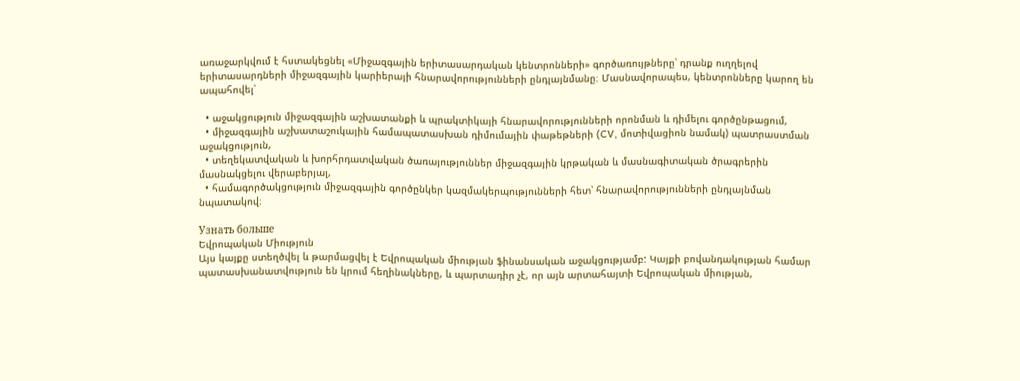առաջարկվում է հստակեցնել «Միջազգային երիտասարդական կենտրոնների» գործառույթները՝ դրանք ուղղելով երիտասարդների միջազգային կարիերայի հնարավորությունների ընդլայնմանը։ Մասնավորապես, կենտրոնները կարող են ապահովել՝

  • աջակցություն միջազգային աշխատանքի և պրակտիկայի հնարավորությունների որոնման և դիմելու գործընթացում,
  • միջազգային աշխատաշուկային համապատասխան դիմումային փաթեթների (CV, մոտիվացիոն նամակ) պատրաստման աջակցություն,
  • տեղեկատվական և խորհրդատվական ծառայություններ միջազգային կրթական և մասնագիտական ծրագրերին մասնակցելու վերաբերյալ,
  • համագործակցություն միջազգային գործընկեր կազմակերպությունների հետ՝ հնարավորությունների ընդլայնման նպատակով։

Узнать больше
Եվրոպական Միություն
Այս կայքը ստեղծվել և թարմացվել է Եվրոպական միության ֆինանսական աջակցությամբ: Կայքի բովանդակության համար պատասխանատվություն են կրում հեղինակները, և պարտադիր չէ, որ այն արտահայտի Եվրոպական միության,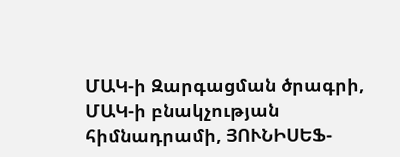ՄԱԿ-ի Զարգացման ծրագրի, ՄԱԿ-ի բնակչության հիմնադրամի, ՅՈՒՆԻՍԵՖ-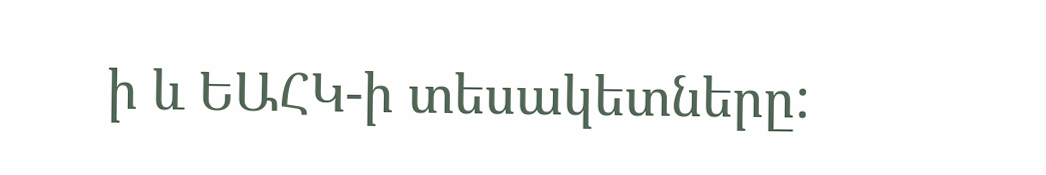ի և ԵԱՀԿ-ի տեսակետները: